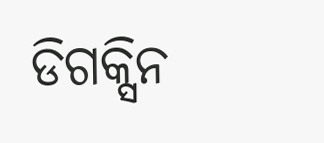ଡିଗକ୍ସିନ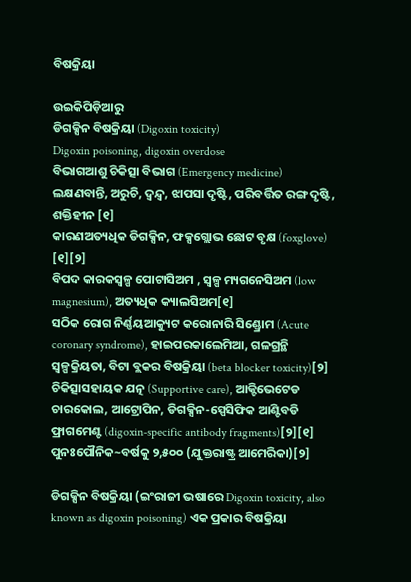ବିଷକ୍ରିୟା

ଉଇକିପିଡ଼ିଆ‌ରୁ
ଡିଗକ୍ସିନ ବିଷକ୍ରିୟା (Digoxin toxicity)
Digoxin poisoning, digoxin overdose
ବିଭାଗଆଶୁ ଚିକିତ୍ସା ବିଭାଗ (Emergency medicine)
ଲକ୍ଷଣବାନ୍ତି, ଅରୁଚି, ଦ୍ୱନ୍ଦ୍ୱ, ଝାପସା ଦୃଷ୍ଟି, ପରିବର୍ତ୍ତିତ ରଙ୍ଗ ଦୃଷ୍ଟି, ଶକ୍ତିହୀନ [୧]
କାରଣଅତ୍ୟଧିକ ଡିଗକ୍ସିନ, ଫକ୍ସଗ୍ଲୋଭ ଛୋଟ ବୃକ୍ଷ (foxglove) [୧][୨]
ବିପଦ କାରକସ୍ୱଳ୍ପ ପୋଟାସିଅମ , ସ୍ୱଳ୍ପ ମ୍ୟଗନେସିଅମ (low magnesium), ଅତ୍ୟଧିକ କ୍ୟାଲସିଅମ[୧]
ସଠିକ ରୋଗ ନିର୍ଣ୍ଣୟଆକ୍ୟୁଟ କରୋନାରି ସିଣ୍ଡ୍ରୋମ (Acute coronary syndrome), ହାଇପରକାଲେମିଆ, ଗଳଗ୍ରନ୍ଥି ସ୍ୱଳ୍ପକ୍ରିୟତା, ବିଟା ବ୍ଲକର ବିଷକ୍ରିୟା (beta blocker toxicity)[୨]
ଚିକିତ୍ସାସ‌ହାୟକ ଯତ୍ନ (Supportive care), ଆକ୍ଟିଭେଟେଡ ଚାରକୋଲ, ଆଟ୍ରୋପିନ, ଡିଗକ୍ସିନ-ସ୍ପେସିଫିକ ଆଣ୍ଟିବଡି ଫ୍ରାଗମେଣ୍ଟ (digoxin-specific antibody fragments)[୨][୧]
ପୁନଃପୌନିକ~ବର୍ଷକୁ ୨,୫୦୦ (ଯୁକ୍ତରାଷ୍ଟ୍ର ଆମେରିକା)[୨]

ଡିଗକ୍ସିନ ବିଷକ୍ରିୟା (ଇଂରାଜୀ ଭଷାରେ Digoxin toxicity, also known as digoxin poisoning) ଏକ ପ୍ରକାର ବିଷକ୍ରିୟା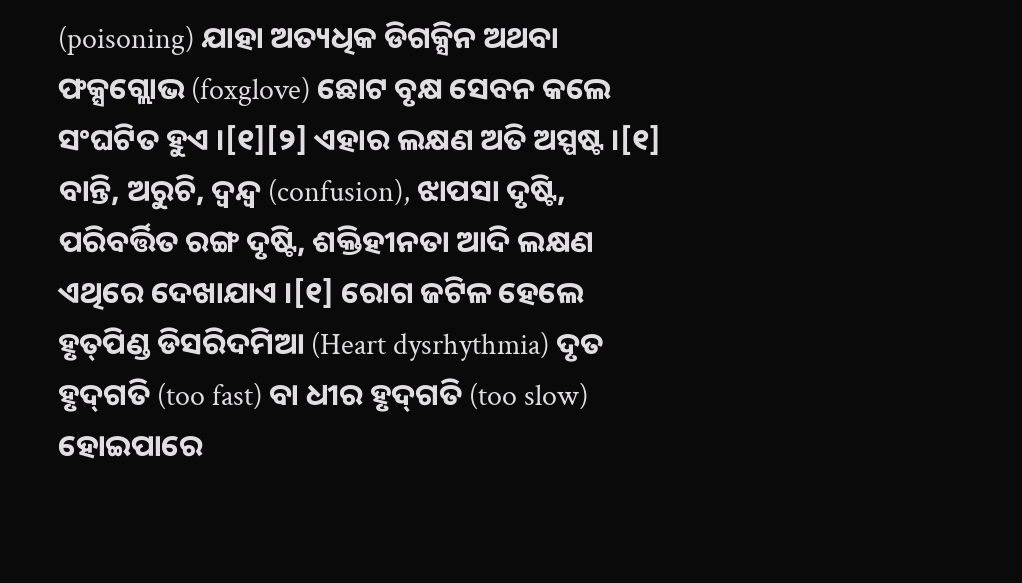(poisoning) ଯାହା ଅତ୍ୟଧିକ ଡିଗକ୍ସିନ ଅଥବା ଫକ୍ସଗ୍ଲୋଭ (foxglove) ଛୋଟ ବୃକ୍ଷ ସେବନ କଲେ ସଂଘଟିତ ହୁଏ ।[୧][୨] ଏହାର ଲକ୍ଷଣ ଅତି ଅସ୍ପଷ୍ଟ ।[୧] ବାନ୍ତି, ଅରୁଚି, ଦ୍ୱନ୍ଦ୍ୱ (confusion), ଝାପସା ଦୃଷ୍ଟି, ପରିବର୍ତ୍ତିତ ରଙ୍ଗ ଦୃଷ୍ଟି, ଶକ୍ତିହୀନତା ଆଦି ଲକ୍ଷଣ ଏଥିରେ ଦେଖାଯାଏ ।[୧] ରୋଗ ଜଟିଳ ହେଲେ ହୃତ୍‌ପିଣ୍ଡ ଡିସରିଦମିଆ (Heart dysrhythmia) ଦୃତ ହୃଦ୍‌ଗତି (too fast) ବା ଧୀର ହୃଦ୍‌ଗତି (too slow) ହୋଇପାରେ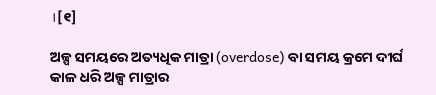।[୧]

ଅଳ୍ପ ସମୟରେ ଅତ୍ୟଧିକ ମାତ୍ରା (overdose) ବା ସମୟ କ୍ରମେ ଦୀର୍ଘ କାଳ ଧରି ଅଳ୍ପ ମାତ୍ରାର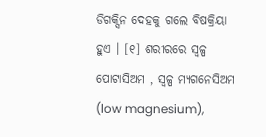ଡିଗକ୍ସିନ ଦେହକୁ ଗଲେ ବିଷକ୍ରିୟା ହୁଏ । [୧] ଶରୀରରେ ସ୍ୱଳ୍ପ ପୋଟାସିଅମ , ସ୍ୱଳ୍ପ ମ୍ୟଗନେସିଅମ (low magnesium),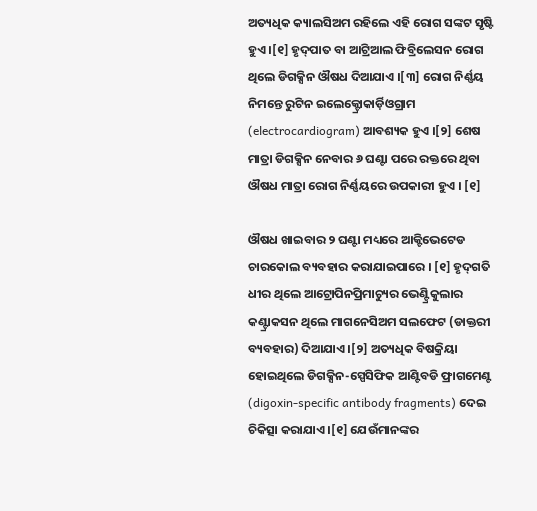ଅତ୍ୟଧିକ କ୍ୟାଲସିଅମ ରହିଲେ ଏହି ରୋଗ ସଙ୍କଟ ସୃଷ୍ଟି ହୁଏ ।[୧] ହୃଦ୍‌ପାତ ବା ଆଟ୍ରିଆଲ ଫିବ୍ରିଲେସନ ରୋଗ ଥିଲେ ଡିଗକ୍ସିନ ଔଷଧ ଦିଆଯାଏ ।[୩] ରୋଗ ନିର୍ଣ୍ଣୟ ନିମନ୍ତେ ରୁଟିନ ଇଲେକ୍ଟ୍ରୋକାର୍ଡ଼ିଓଗ୍ରାମ (electrocardiogram) ଆବଶ୍ୟକ ହୁଏ ।[୨] ଶେଷ ମାତ୍ରା ଡିଗକ୍ସିନ ନେବାର ୬ ଘଣ୍ଟା ପରେ ରକ୍ତରେ ଥିବା ଔଷଧ ମାତ୍ରା ରୋଗ ନିର୍ଣ୍ଣୟରେ ଉପକାରୀ ହୁଏ । [୧]

ଔଷଧ ଖାଇବାର ୨ ଘଣ୍ଟା ମଧ୍ୟରେ ଆକ୍ଟିଭେଟେଡ ଚାରକୋଲ ବ୍ୟବ‌ହାର କରାଯାଇପାରେ । [୧] ହୃଦ୍‌ଗତି ଧୀର ଥିଲେ ଆଟ୍ରୋପିନପ୍ରିମାଚ୍ୟୁର ଭେଣ୍ଟ୍ରିକୁଲାର କଣ୍ଟ୍ରାକସନ ଥିଲେ ମାଗନେସିଅମ ସଲଫେଟ (ଡାକ୍ତରୀ ବ୍ୟବ‌ହାର) ଦିଆଯାଏ ।[୨] ଅତ୍ୟଧିକ ବିଷକ୍ରିୟା ହୋଇଥିଲେ ଡିଗକ୍ସିନ-ସ୍ପେସିଫିକ ଆଣ୍ଟିବଡି ଫ୍ରାଗମେଣ୍ଟ (digoxin-specific antibody fragments) ଦେଇ ଚିକିତ୍ସା କରାଯାଏ ।[୧] ଯେଉଁମାନଙ୍କର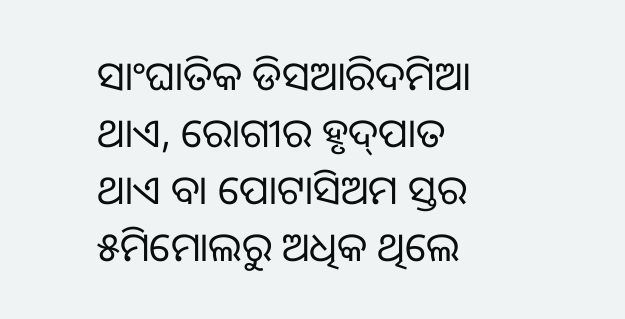ସାଂଘାତିକ ଡିସଆରିଦମିଆ ଥାଏ, ରୋଗୀର ହୃଦ୍‌ପାତ ଥାଏ ବା ପୋଟାସିଅମ ସ୍ତର ୫ମିମୋଲରୁ ଅଧିକ ଥିଲେ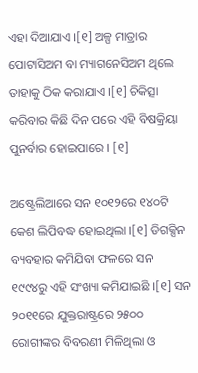ଏହା ଦିଆଯାଏ ।[୧] ଅଳ୍ପ ମାତ୍ରାର ପୋଟାସିଅମ ବା ମ୍ୟାଗନେସିଅମ ଥିଲେ ତାହାକୁ ଠିକ କରାଯାଏ ।[୧] ଚିକିତ୍ସା କରିବାର କିଛି ଦିନ ପରେ ଏହି ବିଷକ୍ରିୟା ପୁନର୍ବାର ହୋଇପାରେ । [୧]

ଅଷ୍ଟ୍ରେଲିଆରେ ସନ ୧୦୧୨ରେ ୧୪୦ଟି କେଶ ଲିପିବଦ୍ଧ ହୋଇଥିଲା ।[୧] ଡିଗକ୍ସିନ ବ୍ୟବ‌ହାର କମିଯିବା ଫଳରେ ସନ ୧୯୯୪ରୁ ଏହି ସଂଖ୍ୟା କମିଯାଇଛି ।[୧] ସନ ୨୦୧୧ରେ ଯୁକ୍ତରାଷ୍ଟ୍ରରେ ୨୫୦୦ ରୋଗୀଙ୍କର ବିବରଣୀ ମିଳିଥିଲା ଓ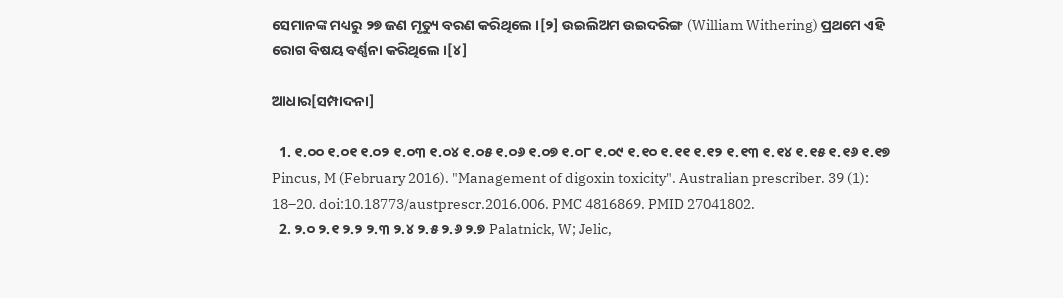ସେମାନଙ୍କ ମଧ୍ୟରୁ ୨୭ ଜଣ ମୃତ୍ୟୁ ବରଣ କରିଥିଲେ ।[୨] ଉଇଲିଅମ ଉଇଦରିଙ୍ଗ (William Withering) ପ୍ରଥମେ ଏହି ରୋଗ ବିଷୟ ବର୍ଣ୍ଣନା କରିଥିଲେ ।[୪]

ଆଧାର[ସମ୍ପାଦନା]

  1. ୧.୦୦ ୧.୦୧ ୧.୦୨ ୧.୦୩ ୧.୦୪ ୧.୦୫ ୧.୦୬ ୧.୦୭ ୧.୦୮ ୧.୦୯ ୧.୧୦ ୧.୧୧ ୧.୧୨ ୧.୧୩ ୧.୧୪ ୧.୧୫ ୧.୧୬ ୧.୧୭ Pincus, M (February 2016). "Management of digoxin toxicity". Australian prescriber. 39 (1): 18–20. doi:10.18773/austprescr.2016.006. PMC 4816869. PMID 27041802.
  2. ୨.୦ ୨.୧ ୨.୨ ୨.୩ ୨.୪ ୨.୫ ୨.୬ ୨.୭ Palatnick, W; Jelic,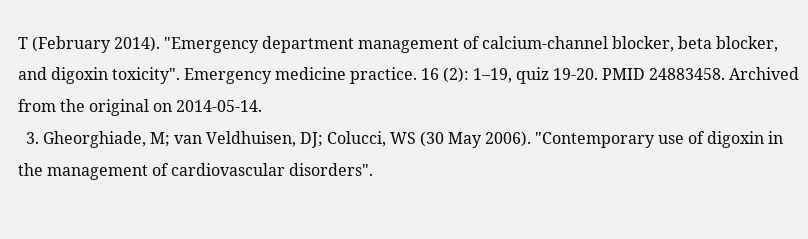T (February 2014). "Emergency department management of calcium-channel blocker, beta blocker, and digoxin toxicity". Emergency medicine practice. 16 (2): 1–19, quiz 19-20. PMID 24883458. Archived from the original on 2014-05-14.
  3. Gheorghiade, M; van Veldhuisen, DJ; Colucci, WS (30 May 2006). "Contemporary use of digoxin in the management of cardiovascular disorders".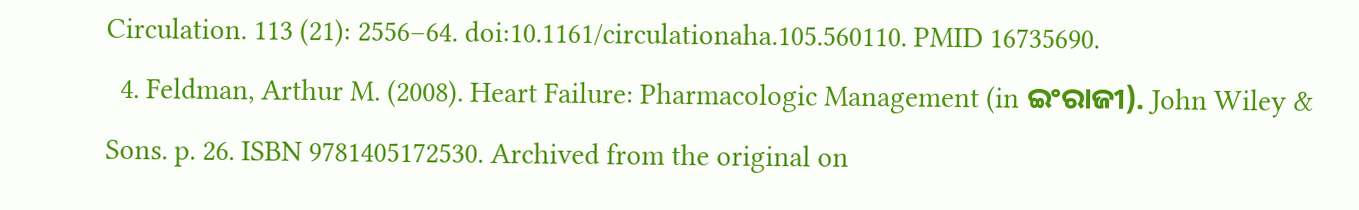Circulation. 113 (21): 2556–64. doi:10.1161/circulationaha.105.560110. PMID 16735690.
  4. Feldman, Arthur M. (2008). Heart Failure: Pharmacologic Management (in ଇଂରାଜୀ). John Wiley & Sons. p. 26. ISBN 9781405172530. Archived from the original on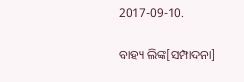2017-09-10.

ବାହ୍ୟ ଲିଙ୍କ[ସମ୍ପାଦନା]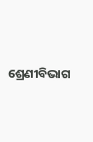ଶ୍ରେଣୀବିଭାଗ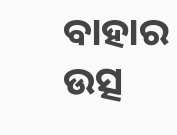ବାହାର ଉତ୍ସ